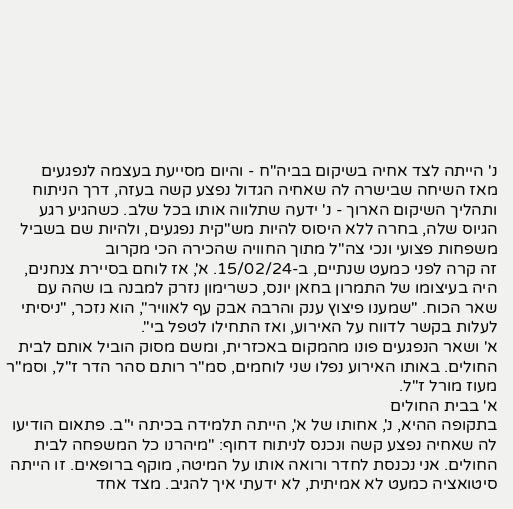נ' הייתה לצד אחיה בשיקום בביה"ח - והיום מסייעת בעצמה לנפגעים
מאז השיחה שבישרה לה שאחיה הגדול נפצע קשה בעזה, דרך הניתוח ותהליך השיקום הארוך - נ' ידעה שתלווה אותו בכל שלב. כשהגיע רגע הגיוס שלה, בחרה ללא היסוס להיות מש"קית נפגעים, ולהיות שם בשביל משפחות פצועי ונכי צה"ל מתוך החוויה שהכירה הכי מקרוב
זה קרה לפני כמעט שנתיים, ב-15/02/24. א', אז לוחם בסיירת צנחנים, היה בעיצומו של התמרון בחאן יונס, כשרימון נזרק למבנה בו שהה עם שאר הכוח. "שמענו פיצוץ ענק והרבה אבק עף לאוויר", הוא נזכר, "ניסיתי לעלות בקשר לדווח על האירוע, ואז התחילו לטפל בי".
א' ושאר הנפגעים פונו מהמקום באכזרית, ומשם מסוק הוביל אותם לבית החולים. באותו האירוע נפלו שני לוחמים, סמ"ר רותם סהר הדר ז"ל, וסמ"ר מעוז מורל ז"ל.
א' בבית החולים
בתקופה ההיא, נ', אחותו של א', הייתה תלמידה בכיתה י"ב. פתאום הודיעו לה שאחיה נפצע קשה ונכנס לניתוח דחוף: "מיהרנו כל המשפחה לבית החולים. אני נכנסת לחדר ורואה אותו על המיטה, מוקף ברופאים. זו הייתה סיטואציה כמעט לא אמיתית, לא ידעתי איך להגיב. מצד אחד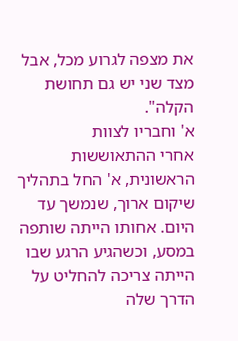את מצפה לגרוע מכל, אבל מצד שני יש גם תחושת הקלה".
א' וחבריו לצוות
אחרי ההתאוששות הראשונית, א' החל בתהליך שיקום ארוך, שנמשך עד היום. אחותו הייתה שותפה במסע, וכשהגיע הרגע שבו הייתה צריכה להחליט על הדרך שלה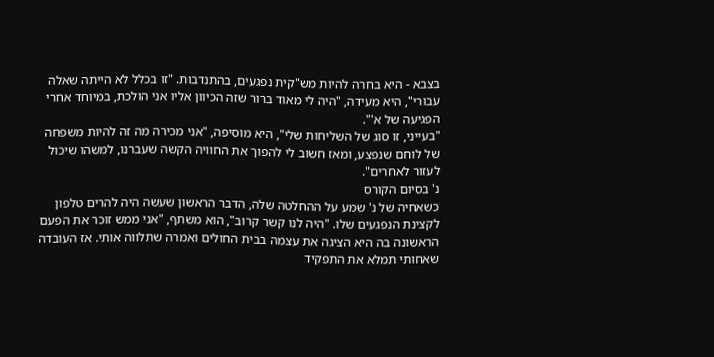בצבא - היא בחרה להיות מש"קית נפגעים, בהתנדבות. "זו בכלל לא הייתה שאלה עבורי", היא מעידה, "היה לי מאוד ברור שזה הכיוון אליו אני הולכת, במיוחד אחרי הפגיעה של א'".
"בעייני, זו סוג של השליחות שלי", היא מוסיפה, "אני מכירה מה זה להיות משפחה של לוחם שנפצע, ומאז חשוב לי להפוך את החוויה הקשה שעברנו, למשהו שיכול לעזור לאחרים".
נ' בסיום הקורס
כשאחיה של נ' שמע על ההחלטה שלה, הדבר הראשון שעשה היה להרים טלפון לקצינת הנפגעים שלו. "היה לנו קשר קרוב", הוא משתף, "אני ממש זוכר את הפעם הראשונה בה היא הציגה את עצמה בבית החולים ואמרה שתלווה אותי. אז העובדה שאחותי תמלא את התפקיד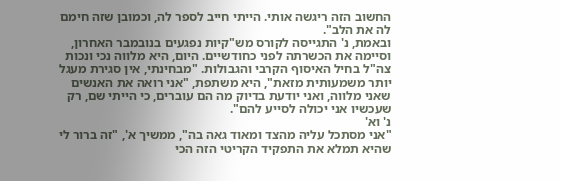החשוב הזה ריגשה אותי. הייתי חייב לספר לה, וכמובן שזה חימם לה את הלב".
ובאמת, נ' התגייסה לקורס מש"קיות נפגעים בנובמבר האחרון, וסיימה את הכשרתה לפני כחודשיים. היום, היא מלווה נכי ונכות צה"ל בחיל האיסוף הקרבי והגבולות. "מבחינתי, אין סגירת מעגל יותר משמעותית מזאת", היא משתפת, "אני רואה את האנשים שאני מלווה, ואני יודעת בדיוק מה הם עוברים, כי הייתי שם, רק שעכשיו אני יכולה לסייע להם".
נ' וא'
"אני מסתכל עליה מהצד ומאוד גאה בה", ממשיך א', "זה ברור לי שהיא תמלא את התפקיד הקריטי הזה הכי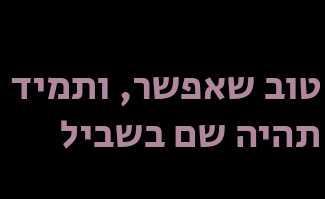טוב שאפשר, ותמיד תהיה שם בשביל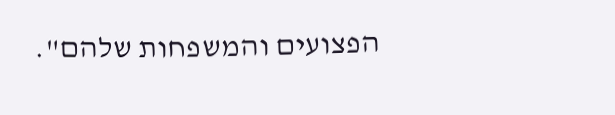הפצועים והמשפחות שלהם".